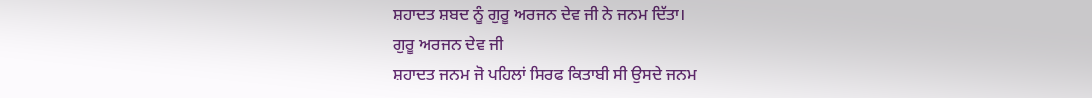ਸ਼ਹਾਦਤ ਸ਼ਬਦ ਨੂੰ ਗੁਰੂ ਅਰਜਨ ਦੇਵ ਜੀ ਨੇ ਜਨਮ ਦਿੱਤਾ।
ਗੁਰੂ ਅਰਜਨ ਦੇਵ ਜੀ
ਸ਼ਹਾਦਤ ਜਨਮ ਜੋ ਪਹਿਲਾਂ ਸਿਰਫ ਕਿਤਾਬੀ ਸੀ ਉਸਦੇ ਜਨਮ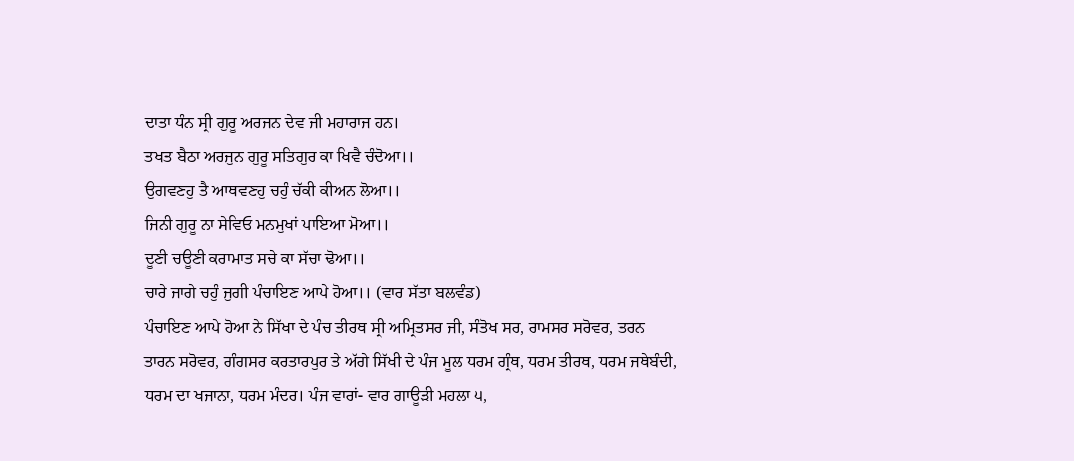ਦਾਤਾ ਧੰਨ ਸ੍ਰੀ ਗੁਰੂ ਅਰਜਨ ਦੇਵ ਜੀ ਮਹਾਰਾਜ ਹਨ।
ਤਖਤ ਬੈਠਾ ਅਰਜੁਨ ਗੁਰੂ ਸਤਿਗੁਰ ਕਾ ਖਿਵੈ ਚੰਦੋਆ।।
ਉਗਵਣਹੁ ਤੈ ਆਥਵਣਹੁ ਚਹੁੰ ਚੱਕੀ ਕੀਅਨ ਲੋਆ।।
ਜਿਨੀ ਗੁਰੂ ਨਾ ਸੇਵਿਓ ਮਨਮੁਖਾਂ ਪਾਇਆ ਮੋਆ।।
ਦੂਣੀ ਚਊਣੀ ਕਰਾਮਾਤ ਸਚੇ ਕਾ ਸੱਚਾ ਢੋਆ।।
ਚਾਰੇ ਜਾਗੇ ਚਹੁੰ ਜੁਗੀ ਪੰਚਾਇਣ ਆਪੇ ਹੋਆ।। (ਵਾਰ ਸੱਤਾ ਬਲਵੰਡ)
ਪੰਚਾਇਣ ਆਪੇ ਹੋਆ ਨੇ ਸਿੱਖਾ ਦੇ ਪੰਚ ਤੀਰਥ ਸ੍ਰੀ ਅਮ੍ਰਿਤਸਰ ਜੀ, ਸੰਤੋਖ ਸਰ, ਰਾਮਸਰ ਸਰੋਵਰ, ਤਰਨ ਤਾਰਨ ਸਰੋਵਰ, ਗੰਗਸਰ ਕਰਤਾਰਪੁਰ ਤੇ ਅੱਗੇ ਸਿੱਖੀ ਦੇ ਪੰਜ ਮੂਲ ਧਰਮ ਗ੍ਰੰਥ, ਧਰਮ ਤੀਰਥ, ਧਰਮ ਜਥੇਬੰਦੀ, ਧਰਮ ਦਾ ਖਜਾਨਾ, ਧਰਮ ਮੰਦਰ। ਪੰਜ ਵਾਰਾਂ- ਵਾਰ ਗਾਊੜੀ ਮਹਲਾ ੫,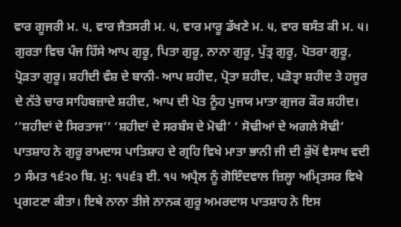ਵਾਰ ਗੂਜਰੀ ਮ. ੫, ਵਾਰ ਜੈਤਸਰੀ ਮ. ੫, ਵਾਰ ਮਾਰੂ ਡੱਖਣੇ ਮ. ੫, ਵਾਰ ਬਸੰਤ ਕੀ ਮ. ੫। ਗੁਰਤਾ ਵਿਚ ਪੰਜ ਹਿੱਸੇ ਆਪ ਗੁਰੂ, ਪਿਤਾ ਗੁਰੂ, ਨਾਨਾ ਗੁਰੂ, ਪੁੱਤ੍ਰ ਗੁਰੂ, ਪੋਤਰਾ ਗੁਰੂ, ਪ੍ਰੋੜਤਾ ਗੁਰੂ। ਸ਼ਹੀਦੀ ਵੰਸ਼ ਦੇ ਬਾਨੀ- ਆਪ ਸ਼ਹੀਦ, ਪ੍ਰੋਤਾ ਸ਼ਹੀਦ, ਪੜੋਤ੍ਰਾ ਸ਼ਹੀਦ ਤੇ ਹਜੂਰ ਦੇ ਨੱਤੇ ਚਾਰ ਸਾਹਿਬਜ਼ਾਦੇ ਸ਼ਹੀਦ, ਆਪ ਦੀ ਪੋਤ ਨੂੰਹ ਪੁਜਯ ਮਾਤਾ ਗੁਜਰ ਕੌਰ ਸ਼ਹੀਦ। ‘’ਸ਼ਹੀਦਾਂ ਦੇ ਸਿਰਤਾਜ’’ ‘ਸ਼ਹੀਦਾਂ ਦੇ ਸਰਬੰਸ ਦੇ ਮੋਢੀ’ ‘ ਸੋਢੀਆਂ ਦੇ ਅਗਲੇ ਸੋਢੀ’ ਪਾਤਸ਼ਾਹ ਨੇ ਗੁਰੂ ਰਾਮਦਾਸ ਪਾਤਿਸ਼ਾਹ ਦੇ ਗ੍ਰਹਿ ਵਿਖੇ ਮਾਤਾ ਭਾਨੀ ਜੀ ਦੀ ਕੁੱਖੋਂ ਵੈਸਾਖ ਵਦੀ ੭ ਸੰਮਤ ੧੬੨੦ ਬਿ. ਮੁ: ੧੫੬੩ ਈ. ੧੫ ਅਪ੍ਰੈਲ ਨੂੰ ਗੋਇੰਦਵਾਲ ਜ਼ਿਲ੍ਹਾ ਅਮ੍ਰਿਤਸਰ ਵਿਖੇ ਪ੍ਰਗਟਣਾ ਕੀਤਾ। ਇਥੇ ਨਾਨਾ ਤੀਜੇ ਨਾਨਕ ਗੁਰੂ ਅਮਰਦਾਸ ਪਾਤਸ਼ਾਹ ਨੇ ਇਸ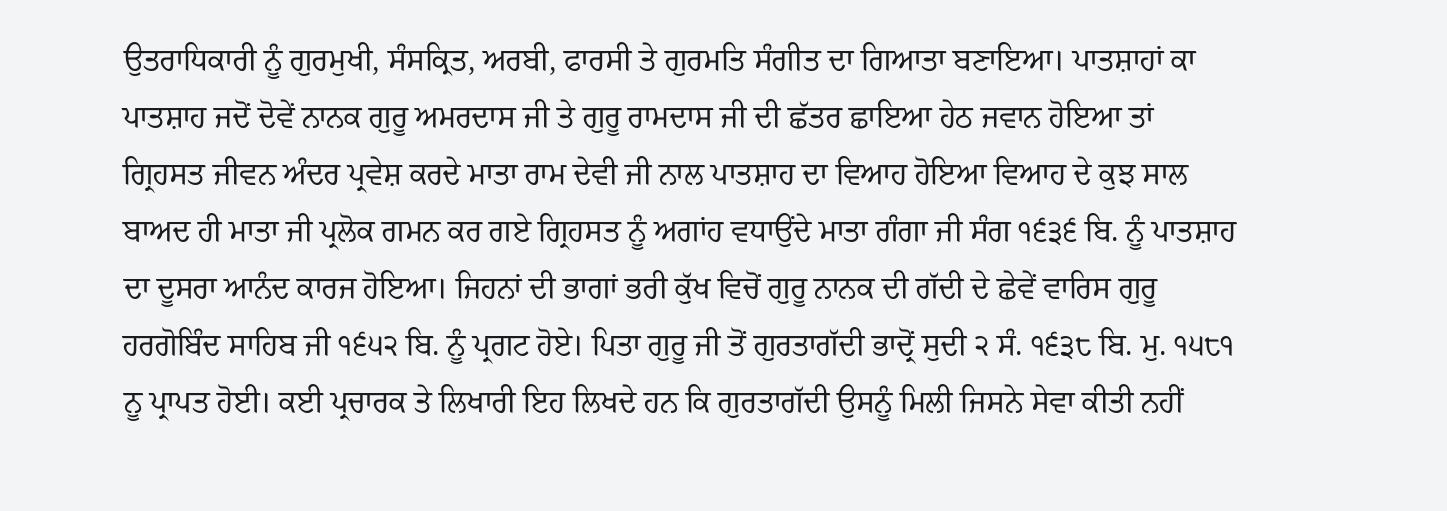ਉਤਰਾਧਿਕਾਰੀ ਨੂੰ ਗੁਰਮੁਖੀ, ਸੰਸਕ੍ਰਿਤ, ਅਰਬੀ, ਫਾਰਸੀ ਤੇ ਗੁਰਮਤਿ ਸੰਗੀਤ ਦਾ ਗਿਆਤਾ ਬਣਾਇਆ। ਪਾਤਸ਼ਾਹਾਂ ਕਾ ਪਾਤਸ਼ਾਹ ਜਦੋਂ ਦੋਵੇਂ ਨਾਨਕ ਗੁਰੂ ਅਮਰਦਾਸ ਜੀ ਤੇ ਗੁਰੂ ਰਾਮਦਾਸ ਜੀ ਦੀ ਛੱਤਰ ਛਾਇਆ ਹੇਠ ਜਵਾਨ ਹੋਇਆ ਤਾਂ ਗ੍ਰਿਹਸਤ ਜੀਵਨ ਅੰਦਰ ਪ੍ਰਵੇਸ਼ ਕਰਦੇ ਮਾਤਾ ਰਾਮ ਦੇਵੀ ਜੀ ਨਾਲ ਪਾਤਸ਼ਾਹ ਦਾ ਵਿਆਹ ਹੋਇਆ ਵਿਆਹ ਦੇ ਕੁਝ ਸਾਲ ਬਾਅਦ ਹੀ ਮਾਤਾ ਜੀ ਪ੍ਰਲੋਕ ਗਮਨ ਕਰ ਗਏ ਗ੍ਰਿਹਸਤ ਨੂੰ ਅਗਾਂਹ ਵਧਾਉਂਦੇ ਮਾਤਾ ਗੰਗਾ ਜੀ ਸੰਗ ੧੬੩੬ ਬਿ. ਨੂੰ ਪਾਤਸ਼ਾਹ ਦਾ ਦੂਸਰਾ ਆਨੰਦ ਕਾਰਜ ਹੋਇਆ। ਜਿਹਨਾਂ ਦੀ ਭਾਗਾਂ ਭਰੀ ਕੁੱਖ ਵਿਚੋਂ ਗੁਰੂ ਨਾਨਕ ਦੀ ਗੱਦੀ ਦੇ ਛੇਵੇਂ ਵਾਰਿਸ ਗੁਰੂ ਹਰਗੋਬਿੰਦ ਸਾਹਿਬ ਜੀ ੧੬੫੨ ਬਿ. ਨੂੰ ਪ੍ਰਗਟ ਹੋਏ। ਪਿਤਾ ਗੁਰੂ ਜੀ ਤੋਂ ਗੁਰਤਾਗੱਦੀ ਭਾਦ੍ਰੋਂ ਸੁਦੀ ੨ ਸੰ. ੧੬੩੮ ਬਿ. ਮੁ. ੧੫੮੧ ਨੂ ਪ੍ਰਾਪਤ ਹੋਈ। ਕਈ ਪ੍ਰਚਾਰਕ ਤੇ ਲਿਖਾਰੀ ਇਹ ਲਿਖਦੇ ਹਨ ਕਿ ਗੁਰਤਾਗੱਦੀ ਉਸਨੂੰ ਮਿਲੀ ਜਿਸਨੇ ਸੇਵਾ ਕੀਤੀ ਨਹੀਂ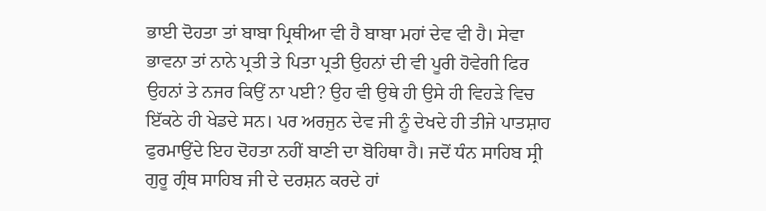ਭਾਈ ਦੋਹਤਾ ਤਾਂ ਬਾਬਾ ਪ੍ਰਿਥੀਆ ਵੀ ਹੈ ਬਾਬਾ ਮਹਾਂ ਦੇਵ ਵੀ ਹੈ। ਸੇਵਾ ਭਾਵਨਾ ਤਾਂ ਨਾਨੇ ਪ੍ਰਤੀ ਤੇ ਪਿਤਾ ਪ੍ਰਤੀ ਉਹਨਾਂ ਦੀ ਵੀ ਪੂਰੀ ਹੋਵੇਗੀ ਫਿਰ ਉਹਨਾਂ ਤੇ ਨਜਰ ਕਿਉਂ ਨਾ ਪਈ? ਉਹ ਵੀ ਉਥੇ ਹੀ ਉਸੇ ਹੀ ਵਿਹੜੇ ਵਿਚ ਇੱਕਠੇ ਹੀ ਖੇਡਦੇ ਸਨ। ਪਰ ਅਰਜੁਨ ਦੇਵ ਜੀ ਨੂੰ ਦੇਖਦੇ ਹੀ ਤੀਜੇ ਪਾਤਸ਼ਾਹ ਫੁਰਮਾਉਂਦੇ ਇਹ ਦੋਹਤਾ ਨਹੀਂ ਬਾਣੀ ਦਾ ਬੋਹਿਥਾ ਹੈ। ਜਦੋਂ ਧੰਨ ਸਾਹਿਬ ਸ੍ਰੀ ਗੁਰੂ ਗ੍ਰੰਥ ਸਾਹਿਬ ਜੀ ਦੇ ਦਰਸ਼ਨ ਕਰਦੇ ਹਾਂ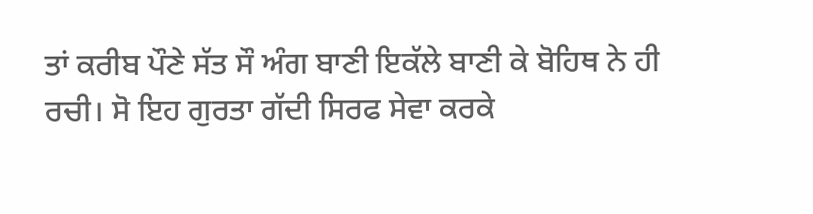ਤਾਂ ਕਰੀਬ ਪੌਣੇ ਸੱਤ ਸੌ ਅੰਗ ਬਾਣੀ ਇਕੱਲੇ ਬਾਣੀ ਕੇ ਬੋਹਿਥ ਨੇ ਹੀ ਰਚੀ। ਸੋ ਇਹ ਗੁਰਤਾ ਗੱਦੀ ਸਿਰਫ ਸੇਵਾ ਕਰਕੇ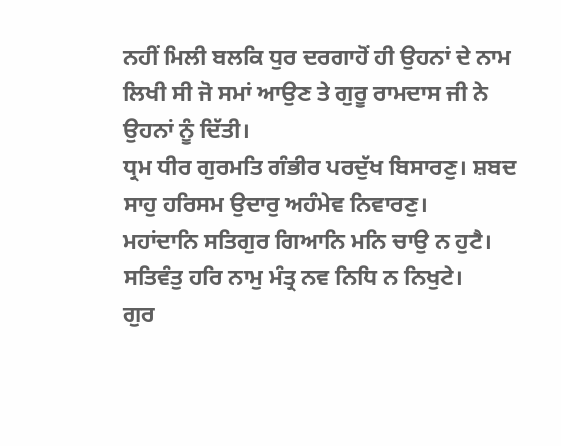ਨਹੀਂ ਮਿਲੀ ਬਲਕਿ ਧੁਰ ਦਰਗਾਹੋਂ ਹੀ ਉਹਨਾਂ ਦੇ ਨਾਮ ਲਿਖੀ ਸੀ ਜੋ ਸਮਾਂ ਆਉਣ ਤੇ ਗੁਰੂ ਰਾਮਦਾਸ ਜੀ ਨੇ ਉਹਨਾਂ ਨੂੰ ਦਿੱਤੀ।
ਧ੍ਰਮ ਧੀਰ ਗੁਰਮਤਿ ਗੰਭੀਰ ਪਰਦੁੱਖ ਬਿਸਾਰਣੁ। ਸ਼ਬਦ ਸਾਹੁ ਹਰਿਸਮ ਉਦਾਰੁ ਅਹੰਮੇਵ ਨਿਵਾਰਣੁ।
ਮਹਾਂਦਾਨਿ ਸਤਿਗੁਰ ਗਿਆਨਿ ਮਨਿ ਚਾਉ ਨ ਹੁਟੈ। ਸਤਿਵੰਤੁ ਹਰਿ ਨਾਮੁ ਮੰਤ੍ਰ ਨਵ ਨਿਧਿ ਨ ਨਿਖੁਟੇ।
ਗੁਰ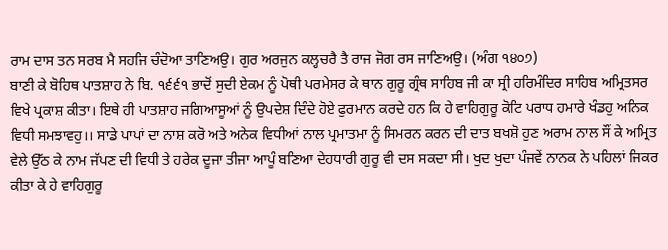ਰਾਮ ਦਾਸ ਤਨ ਸਰਬ ਮੈ ਸਹਜਿ ਚੰਦੋਆ ਤਾਣਿਅਉ। ਗੁਰ ਅਰਜੁਨ ਕਲ੍ਹਚਰੈ ਤੈ ਰਾਜ ਜੋਗ ਰਸ ਜਾਣਿਅਉ। (ਅੰਗ ੧੪੦੭)
ਬਾਣੀ ਕੇ ਬੋਹਿਥ ਪਾਤਸ਼ਾਹ ਨੇ ਬਿ. ੧੬੬੧ ਭਾਦੋਂ ਸੁਦੀ ਏਕਮ ਨੂੰ ਪੋਥੀ ਪਰਮੇਸਰ ਕੇ ਥਾਨ ਗੁਰੂ ਗ੍ਰੰਥ ਸਾਹਿਬ ਜੀ ਕਾ ਸ੍ਰੀ ਹਰਿਮੰਦਿਰ ਸਾਹਿਬ ਅਮ੍ਰਿਤਸਰ ਵਿਖੇ ਪ੍ਰਕਾਸ਼ ਕੀਤਾ। ਇਥੇ ਹੀ ਪਾਤਸ਼ਾਹ ਜਗਿਆਸੂਆਂ ਨੂੰ ਉਪਦੇਸ਼ ਦਿੰਦੇ ਹੋਏ ਫੁਰਮਾਨ ਕਰਦੇ ਹਨ ਕਿ ਹੇ ਵਾਹਿਗੁਰੂ ਕੋਟਿ ਪਰਾਧ ਹਮਾਰੇ ਖੰਡਹੁ ਅਨਿਕ ਵਿਧੀ ਸਮਝਾਵਹੁ।। ਸਾਡੇ ਪਾਪਾਂ ਦਾ ਨਾਸ਼ ਕਰੋ ਅਤੇ ਅਨੇਕ ਵਿਧੀਆਂ ਨਾਲ ਪ੍ਰਮਾਤਮਾ ਨੂੰ ਸਿਮਰਨ ਕਰਨ ਦੀ ਦਾਤ ਬਖਸ਼ੋ ਹੁਣ ਅਰਾਮ ਨਾਲ ਸੌਂ ਕੇ ਅਮ੍ਰਿਤ ਵੇਲੇ ਉੱਠ ਕੇ ਨਾਮ ਜੱਪਣ ਦੀ ਵਿਧੀ ਤੇ ਹਰੇਕ ਦੂਜਾ ਤੀਜਾ ਆਪੂੰ ਬਣਿਆ ਦੇਹਧਾਰੀ ਗੁਰੂ ਵੀ ਦਸ ਸਕਦਾ ਸੀ। ਖੁਦ ਖੁਦਾ ਪੰਜਵੇਂ ਨਾਨਕ ਨੇ ਪਹਿਲਾਂ ਜਿਕਰ ਕੀਤਾ ਕੇ ਹੇ ਵਾਹਿਗੁਰੂ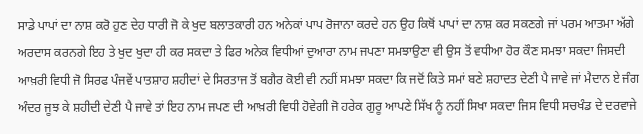ਸਾਡੇ ਪਾਪਾਂ ਦਾ ਨਾਸ਼ ਕਰੋ ਹੁਣ ਦੇਹ ਧਾਰੀ ਜੋ ਕੇ ਖੁਦ ਬਲਾਤਕਾਰੀ ਹਨ ਅਨੇਕਾਂ ਪਾਪ ਰੋਜਾਨਾ ਕਰਦੇ ਹਨ ਉਹ ਕਿਥੋਂ ਪਾਪਾਂ ਦਾ ਨਾਸ਼ ਕਰ ਸਕਣਗੇ ਜਾਂ ਪਰਮ ਆਤਮਾ ਅੱਗੇ ਅਰਦਾਸ ਕਰਨਗੇ ਇਹ ਤੇ ਖੁਦ ਖੁਦਾ ਹੀ ਕਰ ਸਕਦਾ ਤੇ ਫਿਰ ਅਨੇਕ ਵਿਧੀਆਂ ਦੁਆਰਾ ਨਾਮ ਜਪਣਾ ਸਮਝਾਉਣਾ ਵੀ ਉਸ ਤੋਂ ਵਧੀਆ ਹੋਰ ਕੌਣ ਸਮਝਾ ਸਕਦਾ ਜਿਸਦੀ ਆਖ਼ਰੀ ਵਿਧੀ ਜੋ ਸਿਰਫ ਪੰਜਵੇਂ ਪਾਤਸ਼ਾਹ ਸ਼ਹੀਦਾਂ ਦੇ ਸਿਰਤਾਜ ਤੋਂ ਬਗੈਰ ਕੋਈ ਵੀ ਨਹੀਂ ਸਮਝਾ ਸਕਦਾ ਕਿ ਜਦੋਂ ਕਿਤੇ ਸਮਾਂ ਬਣੇ ਸ਼ਹਾਦਤ ਦੇਣੀ ਪੈ ਜਾਵੇ ਜਾਂ ਮੈਦਾਨ ਏ ਜੰਗ ਅੰਦਰ ਜੂਝ ਕੇ ਸ਼ਹੀਦੀ ਦੇਣੀ ਪੈ ਜਾਵੇ ਤਾਂ ਇਹ ਨਾਮ ਜਪਣ ਦੀ ਆਖ਼ਰੀ ਵਿਧੀ ਹੋਵੇਗੀ ਜੋ ਹਰੇਕ ਗੁਰੂ ਆਪਣੇ ਸਿੱਖ ਨੂੰ ਨਹੀਂ ਸਿਖਾ ਸਕਦਾ ਜਿਸ ਵਿਧੀ ਸਚਖੰਡ ਦੇ ਦਰਵਾਜੇ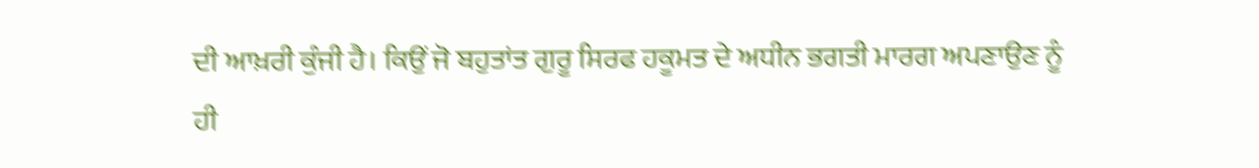ਦੀ ਆਖ਼ਰੀ ਕੁੰਜੀ ਹੈ। ਕਿਉਂ ਜੋ ਬਹੁਤਾਂਤ ਗੁਰੂ ਸਿਰਫ ਹਕੂਮਤ ਦੇ ਅਧੀਨ ਭਗਤੀ ਮਾਰਗ ਅਪਣਾਉਣ ਨੂੰ ਹੀ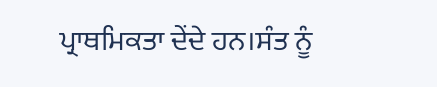ਪ੍ਰਾਥਮਿਕਤਾ ਦੇਂਦੇ ਹਨ।ਸੰਤ ਨੂੰ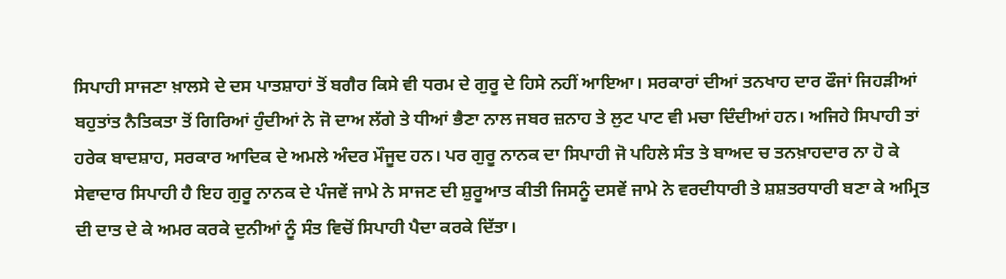ਸਿਪਾਹੀ ਸਾਜਣਾ ਖ਼ਾਲਸੇ ਦੇ ਦਸ ਪਾਤਸ਼ਾਹਾਂ ਤੋਂ ਬਗੈਰ ਕਿਸੇ ਵੀ ਧਰਮ ਦੇ ਗੁਰੂ ਦੇ ਹਿਸੇ ਨਹੀਂ ਆਇਆ। ਸਰਕਾਰਾਂ ਦੀਆਂ ਤਨਖਾਹ ਦਾਰ ਫੌਜਾਂ ਜਿਹੜੀਆਂ ਬਹੁਤਾਂਤ ਨੈਤਿਕਤਾ ਤੋਂ ਗਿਰਿਆਂ ਹੁੰਦੀਆਂ ਨੇ ਜੋ ਦਾਅ ਲੱਗੇ ਤੇ ਧੀਆਂ ਭੈਣਾ ਨਾਲ ਜਬਰ ਜ਼ਨਾਹ ਤੇ ਲੁਟ ਪਾਟ ਵੀ ਮਚਾ ਦਿੰਦੀਆਂ ਹਨ। ਅਜਿਹੇ ਸਿਪਾਹੀ ਤਾਂ ਹਰੇਕ ਬਾਦਸ਼ਾਹ, ਸਰਕਾਰ ਆਦਿਕ ਦੇ ਅਮਲੇ ਅੰਦਰ ਮੌਜੂਦ ਹਨ। ਪਰ ਗੁਰੂ ਨਾਨਕ ਦਾ ਸਿਪਾਹੀ ਜੋ ਪਹਿਲੇ ਸੰਤ ਤੇ ਬਾਅਦ ਚ ਤਨਖ਼ਾਹਦਾਰ ਨਾ ਹੋ ਕੇ ਸੇਵਾਦਾਰ ਸਿਪਾਹੀ ਹੈ ਇਹ ਗੁਰੂ ਨਾਨਕ ਦੇ ਪੰਜਵੇਂ ਜਾਮੇ ਨੇ ਸਾਜਣ ਦੀ ਸ਼ੁਰੂਆਤ ਕੀਤੀ ਜਿਸਨੂੰ ਦਸਵੇਂ ਜਾਮੇ ਨੇ ਵਰਦੀਧਾਰੀ ਤੇ ਸ਼ਸ਼ਤਰਧਾਰੀ ਬਣਾ ਕੇ ਅਮ੍ਰਿਤ ਦੀ ਦਾਤ ਦੇ ਕੇ ਅਮਰ ਕਰਕੇ ਦੁਨੀਆਂ ਨੂੰ ਸੰਤ ਵਿਚੋਂ ਸਿਪਾਹੀ ਪੈਦਾ ਕਰਕੇ ਦਿੱਤਾ।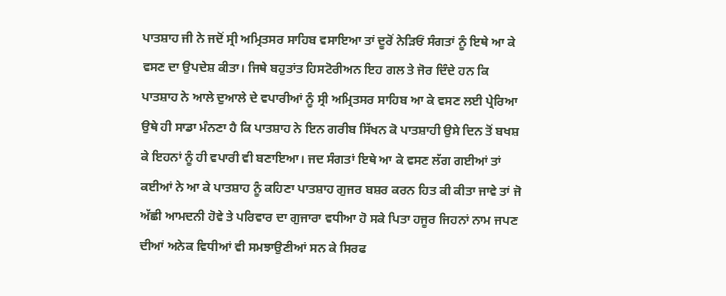ਪਾਤਸ਼ਾਹ ਜੀ ਨੇ ਜਦੋਂ ਸ੍ਰੀ ਅਮ੍ਰਿਤਸਰ ਸਾਹਿਬ ਵਸਾਇਆ ਤਾਂ ਦੂਰੋਂ ਨੇੜਿਓਂ ਸੰਗਤਾਂ ਨੂੰ ਇਥੇ ਆ ਕੇ ਵਸਣ ਦਾ ਉਪਦੇਸ਼ ਕੀਤਾ। ਜਿਥੇ ਬਹੁਤਾਂਤ ਹਿਸਟੋਰੀਅਨ ਇਹ ਗਲ ਤੇ ਜੋਰ ਦਿੰਦੇ ਹਨ ਕਿ ਪਾਤਸ਼ਾਹ ਨੇ ਆਲੇ ਦੁਆਲੇ ਦੇ ਵਪਾਰੀਆਂ ਨੂੰ ਸ੍ਰੀ ਅਮ੍ਰਿਤਸਰ ਸਾਹਿਬ ਆ ਕੇ ਵਸਣ ਲਈ ਪ੍ਰੇਰਿਆ ਉਥੇ ਹੀ ਸਾਡਾ ਮੰਨਣਾ ਹੈ ਕਿ ਪਾਤਸ਼ਾਹ ਨੇ ਇਨ ਗਰੀਬ ਸਿੱਖਨ ਕੋ ਪਾਤਸ਼ਾਹੀ ਉਸੇ ਦਿਨ ਤੋਂ ਬਖਸ਼ ਕੇ ਇਹਨਾਂ ਨੂੰ ਹੀ ਵਪਾਰੀ ਵੀ ਬਣਾਇਆ। ਜਦ ਸੰਗਤਾਂ ਇਥੇ ਆ ਕੇ ਵਸਣ ਲੱਗ ਗਈਆਂ ਤਾਂ ਕਈਆਂ ਨੇ ਆ ਕੇ ਪਾਤਸ਼ਾਹ ਨੂੰ ਕਹਿਣਾ ਪਾਤਸ਼ਾਹ ਗੁਜਰ ਬਸ਼ਰ ਕਰਨ ਹਿਤ ਕੀ ਕੀਤਾ ਜਾਵੇ ਤਾਂ ਜੋ ਅੱਛੀ ਆਮਦਨੀ ਹੋਵੇ ਤੇ ਪਰਿਵਾਰ ਦਾ ਗੁਜਾਰਾ ਵਧੀਆ ਹੋ ਸਕੇ ਪਿਤਾ ਹਜੂਰ ਜਿਹਨਾਂ ਨਾਮ ਜਪਣ ਦੀਆਂ ਅਨੇਕ ਵਿਧੀਆਂ ਵੀ ਸਮਝਾਉਣੀਆਂ ਸਨ ਕੇ ਸਿਰਫ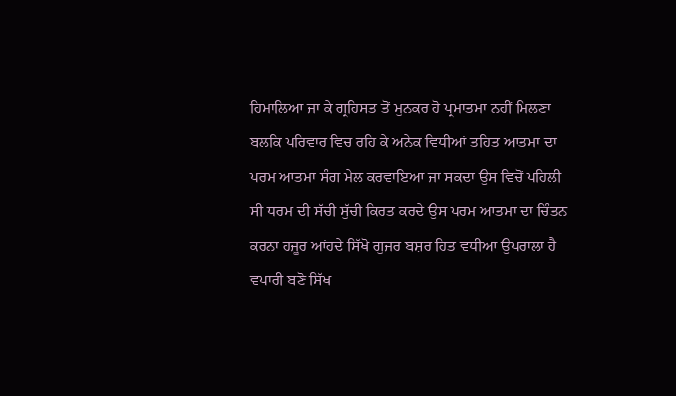ਹਿਮਾਲਿਆ ਜਾ ਕੇ ਗ੍ਰਹਿਸਤ ਤੋਂ ਮੁਨਕਰ ਹੋ ਪ੍ਰਮਾਤਮਾ ਨਹੀਂ ਮਿਲਣਾ ਬਲਕਿ ਪਰਿਵਾਰ ਵਿਚ ਰਹਿ ਕੇ ਅਨੇਕ ਵਿਧੀਆਂ ਤਹਿਤ ਆਤਮਾ ਦਾ ਪਰਮ ਆਤਮਾ ਸੰਗ ਮੇਲ ਕਰਵਾਇਆ ਜਾ ਸਕਦਾ ਉਸ ਵਿਚੋਂ ਪਹਿਲੀ ਸੀ ਧਰਮ ਦੀ ਸੱਚੀ ਸੁੱਚੀ ਕਿਰਤ ਕਰਦੇ ਉਸ ਪਰਮ ਆਤਮਾ ਦਾ ਚਿੰਤਨ ਕਰਨਾ ਹਜੂਰ ਆਂਹਦੇ ਸਿੱਖੋ ਗੁਜਰ ਬਸ਼ਰ ਹਿਤ ਵਧੀਆ ਉਪਰਾਲਾ ਹੈ ਵਪਾਰੀ ਬਣੋ ਸਿੱਖ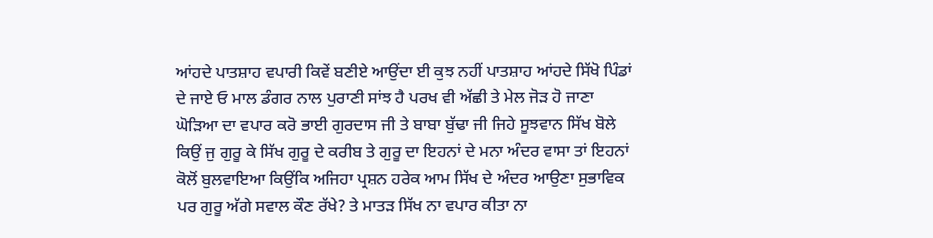ਆਂਹਦੇ ਪਾਤਸ਼ਾਹ ਵਪਾਰੀ ਕਿਵੇਂ ਬਣੀਏ ਆਉਂਦਾ ਈ ਕੁਝ ਨਹੀਂ ਪਾਤਸ਼ਾਹ ਆਂਹਦੇ ਸਿੱਖੋ ਪਿੰਡਾਂ ਦੇ ਜਾਏ ਓ ਮਾਲ ਡੰਗਰ ਨਾਲ ਪੁਰਾਣੀ ਸਾਂਝ ਹੈ ਪਰਖ ਵੀ ਅੱਛੀ ਤੇ ਮੇਲ ਜੋੜ ਹੋ ਜਾਣਾ ਘੋੜਿਆ ਦਾ ਵਪਾਰ ਕਰੋ ਭਾਈ ਗੁਰਦਾਸ ਜੀ ਤੇ ਬਾਬਾ ਬੁੱਢਾ ਜੀ ਜਿਹੇ ਸੂਝਵਾਨ ਸਿੱਖ ਬੋਲੇ ਕਿਉਂ ਜੁ ਗੁਰੂ ਕੇ ਸਿੱਖ ਗੁਰੂ ਦੇ ਕਰੀਬ ਤੇ ਗੁਰੂ ਦਾ ਇਹਨਾਂ ਦੇ ਮਨਾ ਅੰਦਰ ਵਾਸਾ ਤਾਂ ਇਹਨਾਂ ਕੋਲੋਂ ਬੁਲਵਾਇਆ ਕਿਉਂਕਿ ਅਜਿਹਾ ਪ੍ਰਸ਼ਨ ਹਰੇਕ ਆਮ ਸਿੱਖ ਦੇ ਅੰਦਰ ਆਉਣਾ ਸੁਭਾਵਿਕ ਪਰ ਗੁਰੂ ਅੱਗੇ ਸਵਾਲ ਕੌਣ ਰੱਖੇ? ਤੇ ਮਾਤੜ ਸਿੱਖ ਨਾ ਵਪਾਰ ਕੀਤਾ ਨਾ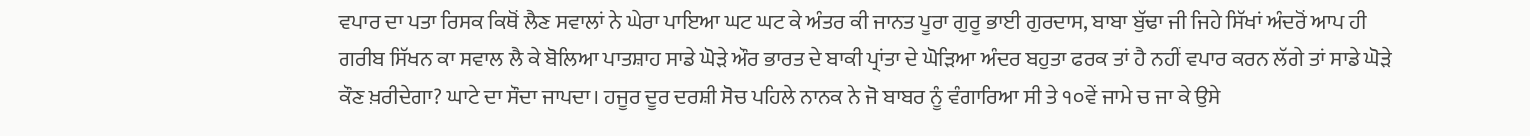ਵਪਾਰ ਦਾ ਪਤਾ ਰਿਸਕ ਕਿਥੋਂ ਲੈਣ ਸਵਾਲਾਂ ਨੇ ਘੇਰਾ ਪਾਇਆ ਘਟ ਘਟ ਕੇ ਅੰਤਰ ਕੀ ਜਾਨਤ ਪੂਰਾ ਗੁਰੂ ਭਾਈ ਗੁਰਦਾਸ, ਬਾਬਾ ਬੁੱਢਾ ਜੀ ਜਿਹੇ ਸਿੱਖਾਂ ਅੰਦਰੋਂ ਆਪ ਹੀ ਗਰੀਬ ਸਿੱਖਨ ਕਾ ਸਵਾਲ ਲੈ ਕੇ ਬੋਲਿਆ ਪਾਤਸ਼ਾਹ ਸਾਡੇ ਘੋੜੇ ਔਰ ਭਾਰਤ ਦੇ ਬਾਕੀ ਪ੍ਰਾਂਤਾ ਦੇ ਘੋੜਿਆ ਅੰਦਰ ਬਹੁਤਾ ਫਰਕ ਤਾਂ ਹੈ ਨਹੀਂ ਵਪਾਰ ਕਰਨ ਲੱਗੇ ਤਾਂ ਸਾਡੇ ਘੋੜੇ ਕੌਣ ਖ਼ਰੀਦੇਗਾ? ਘਾਟੇ ਦਾ ਸੌਦਾ ਜਾਪਦਾ। ਹਜੂਰ ਦੂਰ ਦਰਸ਼ੀ ਸੋਚ ਪਹਿਲੇ ਨਾਨਕ ਨੇ ਜੋ ਬਾਬਰ ਨੂੰ ਵੰਗਾਰਿਆ ਸੀ ਤੇ ੧੦ਵੇਂ ਜਾਮੇ ਚ ਜਾ ਕੇ ਉਸੇ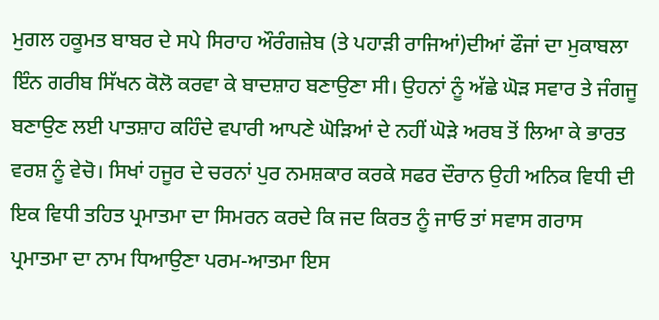ਮੁਗਲ ਹਕੂਮਤ ਬਾਬਰ ਦੇ ਸਪੇ ਸਿਰਾਹ ਔਰੰਗਜ਼ੇਬ (ਤੇ ਪਹਾੜੀ ਰਾਜਿਆਂ)ਦੀਆਂ ਫੌਜਾਂ ਦਾ ਮੁਕਾਬਲਾ ਇੰਨ ਗਰੀਬ ਸਿੱਖਨ ਕੋਲੋ ਕਰਵਾ ਕੇ ਬਾਦਸ਼ਾਹ ਬਣਾਉਣਾ ਸੀ। ਉਹਨਾਂ ਨੂੰ ਅੱਛੇ ਘੋੜ ਸਵਾਰ ਤੇ ਜੰਗਜੂ ਬਣਾਉਣ ਲਈ ਪਾਤਸ਼ਾਹ ਕਹਿੰਦੇ ਵਪਾਰੀ ਆਪਣੇ ਘੋੜਿਆਂ ਦੇ ਨਹੀਂ ਘੋੜੇ ਅਰਬ ਤੋਂ ਲਿਆ ਕੇ ਭਾਰਤ ਵਰਸ਼ ਨੂੰ ਵੇਚੋ। ਸਿਖਾਂ ਹਜੂਰ ਦੇ ਚਰਨਾਂ ਪੁਰ ਨਮਸ਼ਕਾਰ ਕਰਕੇ ਸਫਰ ਦੌਰਾਨ ਉਹੀ ਅਨਿਕ ਵਿਧੀ ਦੀ ਇਕ ਵਿਧੀ ਤਹਿਤ ਪ੍ਰਮਾਤਮਾ ਦਾ ਸਿਮਰਨ ਕਰਦੇ ਕਿ ਜਦ ਕਿਰਤ ਨੂੰ ਜਾਓ ਤਾਂ ਸਵਾਸ ਗਰਾਸ ਪ੍ਰਮਾਤਮਾ ਦਾ ਨਾਮ ਧਿਆਉਣਾ ਪਰਮ-ਆਤਮਾ ਇਸ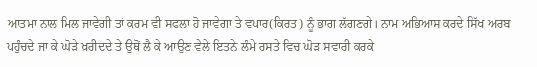ਆਤਮਾ ਨਾਲ ਮਿਲ ਜਾਵੇਗੀ ਤਾਂ ਕਰਮ ਵੀ ਸਫਲਾ ਹੋ ਜਾਵੇਗਾ ਤੇ ਵਪਾਰ(ਕਿਰਤ) ਨੂੰ ਭਾਗ ਲੱਗਣਗੇ। ਨਾਮ ਅਭਿਆਸ ਕਰਦੇ ਸਿੱਖ ਅਰਬ ਪਹੁੰਚਦੇ ਜਾ ਕੇ ਘੋੜੇ ਖ਼ਰੀਦਦੇ ਤੇ ਉਥੋਂ ਲੈ ਕੇ ਆਉਣ ਵੇਲੇ ਇਤਨੇ ਲੰਮੇ ਰਸਤੇ ਵਿਚ ਘੋੜ ਸਵਾਰੀ ਕਰਕੇ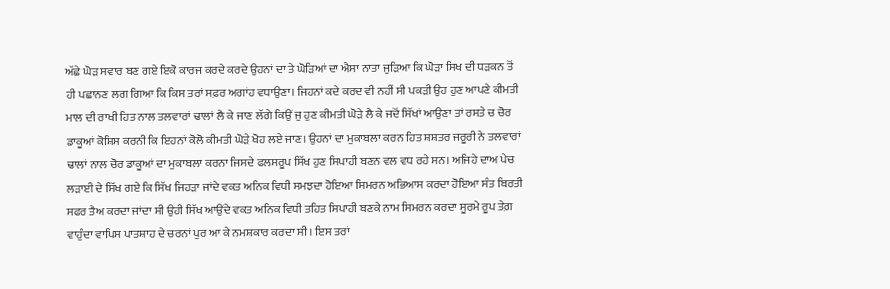ਅੱਛੇ ਘੋੜ ਸਵਾਰ ਬਣ ਗਏ ਇਕੋ ਕਾਰਜ ਕਰਦੇ ਕਰਦੇ ਉਹਨਾਂ ਦਾ ਤੇ ਘੋੜਿਆਂ ਦਾ ਐਸਾ ਨਾਤਾ ਜੁੜਿਆ ਕਿ ਘੋੜਾ ਸਿਖ ਦੀ ਧੜਕਨ ਤੋਂ ਹੀ ਪਛਾਨਣ ਲਗ ਗਿਆ ਕਿ ਕਿਸ ਤਰਾਂ ਸਫ਼ਰ ਅਗਾਂਹ ਵਧਾਉਣਾ। ਜਿਹਨਾਂ ਕਦੇ ਕਰਦ ਵੀ ਨਹੀਂ ਸੀ ਪਕੜੀ ਉਹ ਹੁਣ ਆਪਣੇ ਕੀਮਤੀ ਮਾਲ ਦੀ ਰਾਖੀ ਹਿਤ ਨਾਲ ਤਲਵਾਰਾਂ ਢਾਲਾਂ ਲੈ ਕੇ ਜਾਣ ਲੱਗੇ ਕਿਉਂ ਜੁ ਹੁਣ ਕੀਮਤੀ ਘੋੜੇ ਲੈ ਕੇ ਜਦੋਂ ਸਿੱਖਾਂ ਆਉਣਾ ਤਾਂ ਰਸਤੇ ਚ ਚੋਰ ਡਾਕੂਆਂ ਕੋਸ਼ਿਸ ਕਰਨੀ ਕਿ ਇਹਨਾਂ ਕੋਲੋ ਕੀਮਤੀ ਘੋੜੇ ਖੋਹ ਲਏ ਜਾਣ। ਉਹਨਾਂ ਦਾ ਮੁਕਾਬਲਾ ਕਰਨ ਹਿਤ ਸ਼ਸ਼ਤਰ ਜਰੂਰੀ ਨੇ ਤਲਵਾਰਾਂ ਢਾਲਾਂ ਨਾਲ ਚੋਰ ਡਾਕੂਆਂ ਦਾ ਮੁਕਾਬਲਾ ਕਰਨਾ ਜਿਸਦੇ ਫਲਸਰੂਪ ਸਿੱਖ ਹੁਣ ਸਿਪਾਹੀ ਬਣਨ ਵਲ ਵਧ ਰਹੇ ਸਨ। ਅਜਿਹੇ ਦਾਅ ਪੇਚ ਲੜਾਈ ਦੇ ਸਿੱਖ ਗਏ ਕਿ ਸਿੱਖ ਜਿਹੜਾ ਜਾਂਦੇ ਵਕਤ ਅਨਿਕ ਵਿਧੀ ਸਮਝਦਾ ਹੋਇਆ ਸਿਮਰਨ ਅਭਿਆਸ ਕਰਦਾ ਹੋਇਆ ਸੰਤ ਬਿਰਤੀ ਸਫਰ ਤੈਅ ਕਰਦਾ ਜਾਂਦਾ ਸੀ ਉਹੀ ਸਿੱਖ ਆਉਂਦੇ ਵਕਤ ਅਨਿਕ ਵਿਧੀ ਤਹਿਤ ਸਿਪਾਹੀ ਬਣਕੇ ਨਾਮ ਸਿਮਰਨ ਕਰਦਾ ਸੂਰਮੇ ਰੂਪ ਤੇਗ਼ ਵਾਹੁੰਦਾ ਵਾਪਿਸ ਪਾਤਸ਼ਾਹ ਦੇ ਚਰਨਾਂ ਪੁਰ ਆ ਕੇ ਨਮਸ਼ਕਾਰ ਕਰਦਾ ਸੀ। ਇਸ ਤਰਾਂ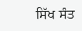ਸਿੱਖ ਸੰਤ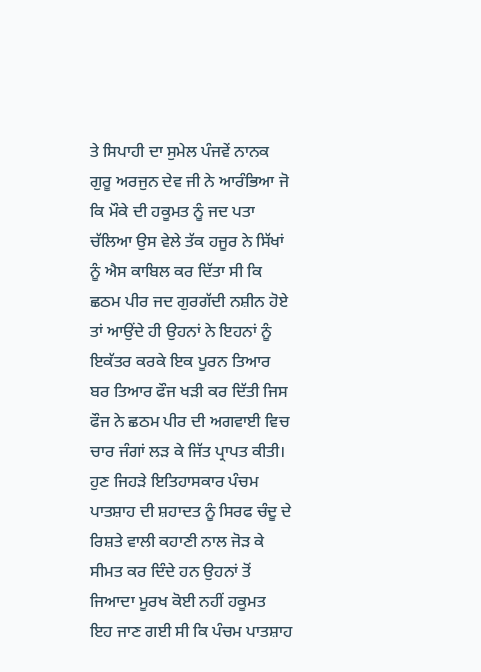ਤੇ ਸਿਪਾਹੀ ਦਾ ਸੁਮੇਲ ਪੰਜਵੇਂ ਨਾਨਕ ਗੁਰੂ ਅਰਜੁਨ ਦੇਵ ਜੀ ਨੇ ਆਰੰਭਿਆ ਜੋ ਕਿ ਮੌਕੇ ਦੀ ਹਕੂਮਤ ਨੂੰ ਜਦ ਪਤਾ ਚੱਲਿਆ ਉਸ ਵੇਲੇ ਤੱਕ ਹਜੂਰ ਨੇ ਸਿੱਖਾਂ ਨੂੰ ਐਸ ਕਾਬਿਲ ਕਰ ਦਿੱਤਾ ਸੀ ਕਿ ਛਠਮ ਪੀਰ ਜਦ ਗੁਰਗੱਦੀ ਨਸ਼ੀਨ ਹੋਏ ਤਾਂ ਆਉਂਦੇ ਹੀ ਉਹਨਾਂ ਨੇ ਇਹਨਾਂ ਨੂੰ ਇਕੱਤਰ ਕਰਕੇ ਇਕ ਪੂਰਨ ਤਿਆਰ ਬਰ ਤਿਆਰ ਫੌਜ ਖੜੀ ਕਰ ਦਿੱਤੀ ਜਿਸ ਫੌਜ ਨੇ ਛਠਮ ਪੀਰ ਦੀ ਅਗਵਾਈ ਵਿਚ ਚਾਰ ਜੰਗਾਂ ਲੜ ਕੇ ਜਿੱਤ ਪ੍ਰਾਪਤ ਕੀਤੀ। ਹੁਣ ਜਿਹੜੇ ਇਤਿਹਾਸਕਾਰ ਪੰਚਮ ਪਾਤਸ਼ਾਹ ਦੀ ਸ਼ਹਾਦਤ ਨੂੰ ਸਿਰਫ ਚੰਦੂ ਦੇ ਰਿਸ਼ਤੇ ਵਾਲੀ ਕਹਾਣੀ ਨਾਲ ਜੋੜ ਕੇ ਸੀਮਤ ਕਰ ਦਿੰਦੇ ਹਨ ਉਹਨਾਂ ਤੋਂ ਜਿਆਦਾ ਮੂਰਖ ਕੋਈ ਨਹੀਂ ਹਕੂਮਤ ਇਹ ਜਾਣ ਗਈ ਸੀ ਕਿ ਪੰਚਮ ਪਾਤਸ਼ਾਹ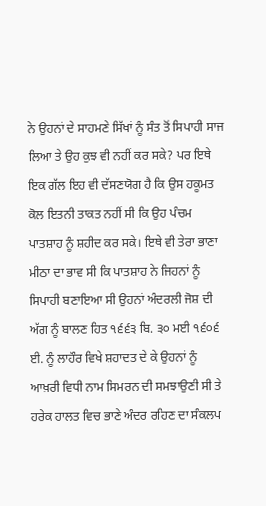ਨੇ ਉਹਨਾਂ ਦੇ ਸਾਹਮਣੇ ਸਿੱਖਾਂ ਨੂੰ ਸੰਤ ਤੋਂ ਸਿਪਾਹੀ ਸਾਜ ਲਿਆ ਤੇ ਉਹ ਕੁਝ ਵੀ ਨਹੀਂ ਕਰ ਸਕੇ? ਪਰ ਇਥੇ ਇਕ ਗੱਲ ਇਹ ਵੀ ਦੱਸਣਯੋਗ ਹੈ ਕਿ ਉਸ ਹਕੂਮਤ ਕੋਲ ਇਤਨੀ ਤਾਕਤ ਨਹੀਂ ਸੀ ਕਿ ਉਹ ਪੰਚਮ ਪਾਤਸ਼ਾਹ ਨੂੰ ਸ਼ਹੀਦ ਕਰ ਸਕੇ। ਇਥੇ ਵੀ ਤੇਰਾ ਭਾਣਾ ਮੀਠਾ ਦਾ ਭਾਵ ਸੀ ਕਿ ਪਾਤਸ਼ਾਹ ਨੇ ਜਿਹਨਾਂ ਨੂੰ ਸਿਪਾਹੀ ਬਣਾਇਆ ਸੀ ਉਹਨਾਂ ਅੰਦਰਲੀ ਜੋਸ਼ ਦੀ ਅੱਗ ਨੂੰ ਬਾਲਣ ਹਿਤ ੧੬੬੩ ਬਿ. ੩੦ ਮਈ ੧੬੦੬ ਈ. ਨੂੰ ਲਾਹੌਰ ਵਿਖੇ ਸ਼ਹਾਦਤ ਦੇ ਕੇ ਉਹਨਾਂ ਨੂੰ ਆਖ਼ਰੀ ਵਿਧੀ ਨਾਮ ਸਿਮਰਨ ਦੀ ਸਮਝਾਉਣੀ ਸੀ ਤੇ ਹਰੇਕ ਹਾਲਤ ਵਿਚ ਭਾਣੇ ਅੰਦਰ ਰਹਿਣ ਦਾ ਸੰਕਲਪ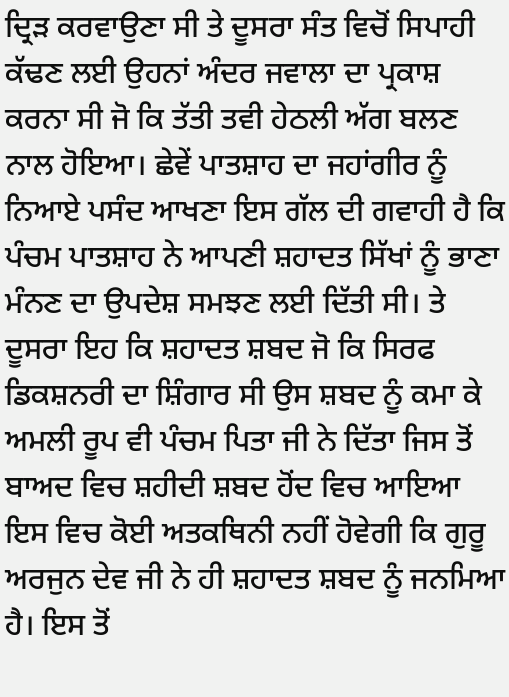ਦ੍ਰਿੜ ਕਰਵਾਉਣਾ ਸੀ ਤੇ ਦੂਸਰਾ ਸੰਤ ਵਿਚੋਂ ਸਿਪਾਹੀ ਕੱਢਣ ਲਈ ਉਹਨਾਂ ਅੰਦਰ ਜਵਾਲਾ ਦਾ ਪ੍ਰਕਾਸ਼ ਕਰਨਾ ਸੀ ਜੋ ਕਿ ਤੱਤੀ ਤਵੀ ਹੇਠਲੀ ਅੱਗ ਬਲਣ ਨਾਲ ਹੋਇਆ। ਛੇਵੇਂ ਪਾਤਸ਼ਾਹ ਦਾ ਜਹਾਂਗੀਰ ਨੂੰ ਨਿਆਏ ਪਸੰਦ ਆਖਣਾ ਇਸ ਗੱਲ ਦੀ ਗਵਾਹੀ ਹੈ ਕਿ ਪੰਚਮ ਪਾਤਸ਼ਾਹ ਨੇ ਆਪਣੀ ਸ਼ਹਾਦਤ ਸਿੱਖਾਂ ਨੂੰ ਭਾਣਾ ਮੰਨਣ ਦਾ ਉਪਦੇਸ਼ ਸਮਝਣ ਲਈ ਦਿੱਤੀ ਸੀ। ਤੇ ਦੂਸਰਾ ਇਹ ਕਿ ਸ਼ਹਾਦਤ ਸ਼ਬਦ ਜੋ ਕਿ ਸਿਰਫ ਡਿਕਸ਼ਨਰੀ ਦਾ ਸ਼ਿੰਗਾਰ ਸੀ ਉਸ ਸ਼ਬਦ ਨੂੰ ਕਮਾ ਕੇ ਅਮਲੀ ਰੂਪ ਵੀ ਪੰਚਮ ਪਿਤਾ ਜੀ ਨੇ ਦਿੱਤਾ ਜਿਸ ਤੋਂ ਬਾਅਦ ਵਿਚ ਸ਼ਹੀਦੀ ਸ਼ਬਦ ਹੋਂਦ ਵਿਚ ਆਇਆ ਇਸ ਵਿਚ ਕੋਈ ਅਤਕਥਿਨੀ ਨਹੀਂ ਹੋਵੇਗੀ ਕਿ ਗੁਰੂ ਅਰਜੁਨ ਦੇਵ ਜੀ ਨੇ ਹੀ ਸ਼ਹਾਦਤ ਸ਼ਬਦ ਨੂੰ ਜਨਮਿਆ ਹੈ। ਇਸ ਤੋਂ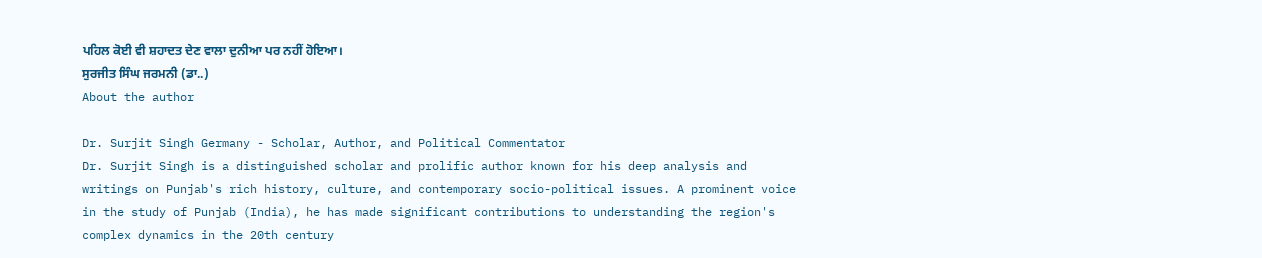ਪਹਿਲ ਕੋਈ ਵੀ ਸ਼ਹਾਦਤ ਦੇਣ ਵਾਲਾ ਦੁਨੀਆ ਪਰ ਨਹੀਂ ਹੋਇਆ।
ਸੁਰਜੀਤ ਸਿੰਘ ਜਰਮਨੀ (ਡਾ..)
About the author

Dr. Surjit Singh Germany - Scholar, Author, and Political Commentator
Dr. Surjit Singh is a distinguished scholar and prolific author known for his deep analysis and writings on Punjab's rich history, culture, and contemporary socio-political issues. A prominent voice in the study of Punjab (India), he has made significant contributions to understanding the region's complex dynamics in the 20th century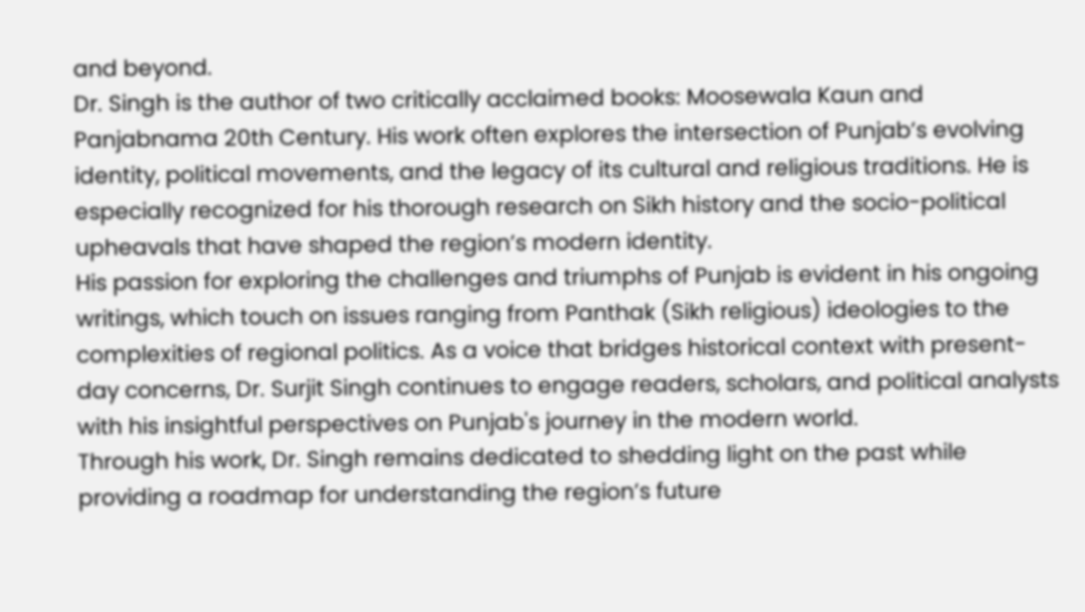and beyond.
Dr. Singh is the author of two critically acclaimed books: Moosewala Kaun and Panjabnama 20th Century. His work often explores the intersection of Punjab’s evolving identity, political movements, and the legacy of its cultural and religious traditions. He is especially recognized for his thorough research on Sikh history and the socio-political upheavals that have shaped the region’s modern identity.
His passion for exploring the challenges and triumphs of Punjab is evident in his ongoing writings, which touch on issues ranging from Panthak (Sikh religious) ideologies to the complexities of regional politics. As a voice that bridges historical context with present-day concerns, Dr. Surjit Singh continues to engage readers, scholars, and political analysts with his insightful perspectives on Punjab's journey in the modern world.
Through his work, Dr. Singh remains dedicated to shedding light on the past while providing a roadmap for understanding the region’s future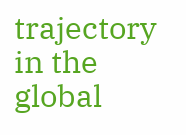trajectory in the global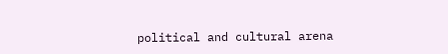political and cultural arena